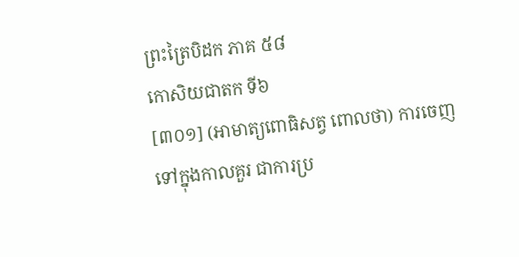ព្រះត្រៃបិដក ភាគ ៥៨
កោសិយជាតក ទី៦
[៣០១] (អាមាត្យពោធិសត្វ ពោលថា) ការចេញទៅក្នុងកាលគួរ ជាការប្រ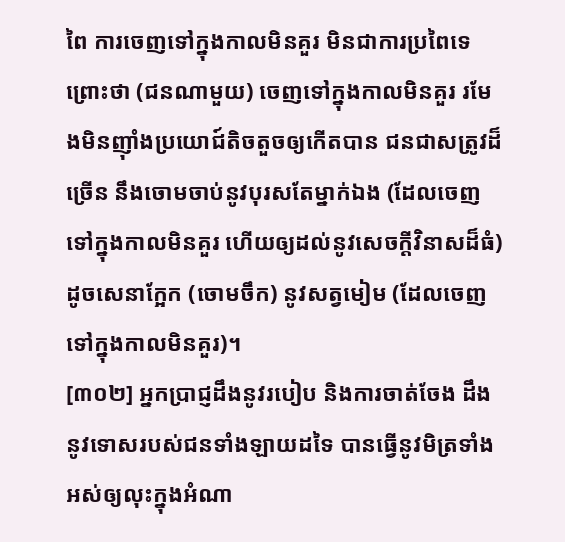ពៃ ការចេញទៅក្នុងកាលមិនគួរ មិនជាការប្រពៃទេ ព្រោះថា (ជនណាមួយ) ចេញទៅក្នុងកាលមិនគួរ រមែងមិនញ៉ាំងប្រយោជ៍តិចតួចឲ្យកើតបាន ជនជាសត្រូវដ៏ច្រើន នឹងចោមចាប់នូវបុរសតែម្នាក់ឯង (ដែលចេញទៅក្នុងកាលមិនគួរ ហើយឲ្យដល់នូវសេចក្ដីវិនាសដ៏ធំ) ដូចសេនាក្អែក (ចោមចឹក) នូវសត្វមៀម (ដែលចេញទៅក្នុងកាលមិនគួរ)។
[៣០២] អ្នកប្រាជ្ញដឹងនូវរបៀប និងការចាត់ចែង ដឹងនូវទោសរបស់ជនទាំងឡាយដទៃ បានធ្វើនូវមិត្រទាំងអស់ឲ្យលុះក្នុងអំណា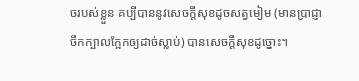ចរបស់ខ្លួន គប្បីបាននូវសេចក្ដីសុខដូចសត្វមៀម (មានប្រាជ្ញាចឹកក្បាលក្អែកឲ្យដាច់ស្លាប់) បានសេចក្ដីសុខដូច្នោះ។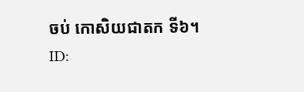ចប់ កោសិយជាតក ទី៦។
ID: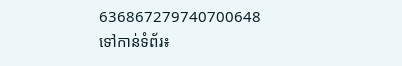636867279740700648
ទៅកាន់ទំព័រ៖